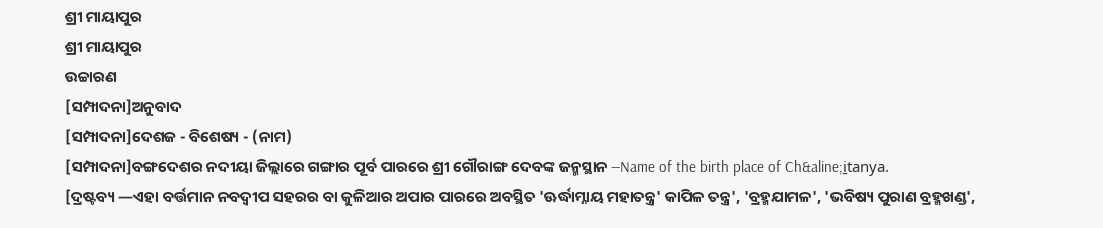ଶ୍ରୀ ମାୟାପୁର
ଶ୍ରୀ ମାୟାପୁର
ଉଚ୍ଚାରଣ
[ସମ୍ପାଦନା]ଅନୁବାଦ
[ସମ୍ପାଦନା]ଦେଶଜ - ବିଶେଷ୍ୟ - (ନାମ)
[ସମ୍ପାଦନା]ବଙ୍ଗଦେଶର ନଦୀୟା ଜିଲ୍ଲାରେ ଗଙ୍ଗାର ପୂର୍ବ ପାରରେ ଶ୍ରୀ ଗୌରାଙ୍ଗ ଦେବଙ୍କ ଜନ୍ମସ୍ଥାନ —Name of the birth place of Ch&aline;i̱tanya.
[ଦ୍ରଷ୍ଟବ୍ୟ —ଏହା ବର୍ତ୍ତମାନ ନବଦ୍ୱୀପ ସହରର ବା କୁଳିଆର ଅପାର ପାରରେ ଅବସ୍ଥିତ 'ଊର୍ଦ୍ଧାମ୍ନାୟ ମହାତନ୍ତ୍ର' କାପିଳ ତନ୍ତ୍ର', 'ବ୍ରହ୍ମଯାମଳ', 'ଭବିଷ୍ୟ ପୁରାଣ ବ୍ରହ୍ମଖଣ୍ଡ',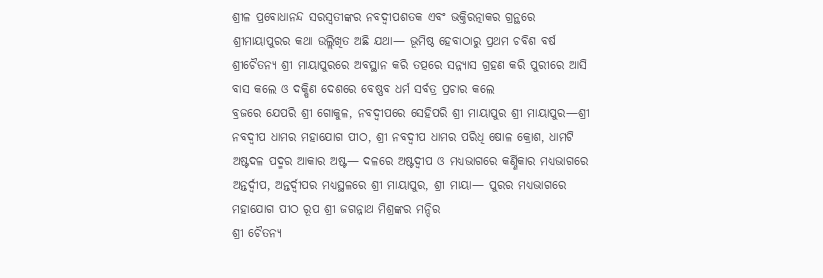ଶ୍ରୀଳ ପ୍ରବୋଧାନନ୍ଦ ସରସ୍ୱତୀଙ୍କର ନବଦ୍ୱୀପଶତକ ଏବଂ ଭକ୍ତିରତ୍ନାକର ଗ୍ରନ୍ଥରେ ଶ୍ରୀମାୟାପୁରର କଥା ଉଲ୍ଲିଖିତ ଅଛି ଯଥା— ଭୂମିଷ୍ଠ ହେବାଠାରୁ ପ୍ରଥମ ଚବିଶ ବର୍ଷ ଶ୍ରୀଚୈତନ୍ୟ ଶ୍ରୀ ମାୟାପୁରରେ ଅବସ୍ଥାନ କରି ତତ୍ପରେ ସନ୍ନ୍ୟାସ ଗ୍ରହଣ କରି ପୁରୀରେ ଆସି ବାସ କଲେ ଓ ଦକ୍ଷିଣ ଦେଶରେ ବେଷ୍ଣବ ଧର୍ମ ସର୍ବତ୍ର ପ୍ରଚାର କଲେ
ବ୍ରଜରେ ଯେପରି ଶ୍ରୀ ଗୋକୁଳ, ନବଦ୍ୱୀପରେ ସେହିପରି ଶ୍ରୀ ମାୟାପୁର ଶ୍ରୀ ମାୟାପୁର—ଶ୍ରୀ ନବଦ୍ୱୀପ ଧାମର ମହାଯୋଗ ପୀଠ, ଶ୍ରୀ ନବଦ୍ୱୀପ ଧାମର ପରିଧି ଷୋଳ କ୍ରୋଶ, ଧାମଟି ଅଷ୍ଟଦଳ ପଦ୍ମର ଆକାର ଅଷ୍ଟ— ଦଳରେ ଅଷ୍ଟଦ୍ୱୀପ ଓ ମଧ୍ୟଭାଗରେ କର୍ଣ୍ଣିକାର ମଧ୍ୟଭାଗରେ ଅନ୍ତର୍ଦ୍ୱୀପ, ଅନ୍ତର୍ଦ୍ୱୀପର ମଧ୍ୟସ୍ଥଳରେ ଶ୍ରୀ ମାୟାପୁର, ଶ୍ରୀ ମାୟା— ପୁରର ମଧ୍ୟଭାଗରେ ମହାଯୋଗ ପୀଠ ରୂପ ଶ୍ରୀ ଜଗନ୍ନାଥ ମିଶ୍ରଙ୍କର ମନ୍ଦିର
ଶ୍ରୀ ଚୈତନ୍ୟ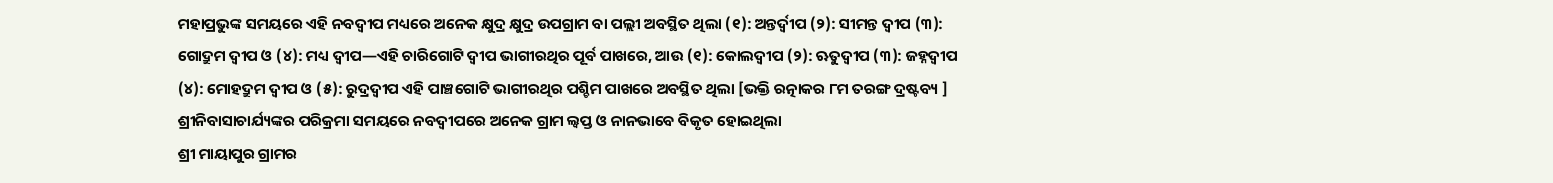ମହାପ୍ରଭୁଙ୍କ ସମୟରେ ଏହି ନବଦ୍ୱୀପ ମଧ୍ୟରେ ଅନେକ କ୍ଷୁଦ୍ର କ୍ଷୁଦ୍ର ଉପଗ୍ରାମ ବା ପଲ୍ଲୀ ଅବସ୍ଥିତ ଥିଲା (୧): ଅନ୍ତର୍ଦ୍ୱୀପ (୨): ସୀମନ୍ତ ଦ୍ୱୀପ (୩): ଗୋଦ୍ରୁମ ଦ୍ୱୀପ ଓ (୪): ମଧ୍ୟ ଦ୍ୱୀପ—ଏହି ଚାରିଗୋଟି ଦ୍ୱୀପ ଭାଗୀରଥିର ପୂର୍ବ ପାଖରେ, ଆଉ (୧): କୋଲଦ୍ୱୀପ (୨): ଋତୁଦ୍ୱୀପ (୩): ଜହ୍ନଦ୍ୱୀପ (୪): ମୋହଦ୍ରୁମ ଦ୍ୱୀପ ଓ (୫): ରୁଦ୍ରଦ୍ୱୀପ ଏହି ପାଞ୍ଚଗୋଟି ଭାଗୀରଥିର ପଶ୍ଚିମ ପାଖରେ ଅବସ୍ଥିତ ଥିଲା [ଭକ୍ତି ରତ୍ନାକର ୮ମ ତରଙ୍ଗ ଦ୍ରଷ୍ଟବ୍ୟ ]
ଶ୍ରୀନିବାସାଚାର୍ଯ୍ୟଙ୍କର ପରିକ୍ରମା ସମୟରେ ନବଦ୍ୱୀପରେ ଅନେକ ଗ୍ରାମ ଲ୍ୱପ୍ତ ଓ ନାନଭାବେ ବିକୃତ ହୋଇଥିଲା
ଶ୍ରୀ ମାୟାପୁର ଗ୍ରାମର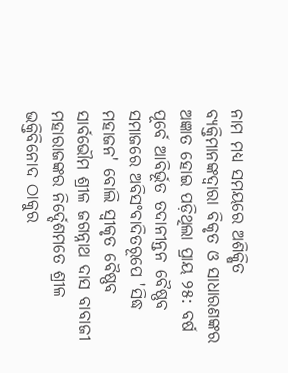ନାମ ମଧ୍ୟ ସମୟରେ ଅଶିକ୍ଷିତ ବ୍ୟକ୍ତିମାନଙ୍କଦ୍ୱାରା ବିକୃତ ଓ ସାଧାରଣଙ୍କର ଅଜ୍ଞାତ ହୋଇ ପଡ଼ିଥିଲା ପ୍ରାୟ ୨୫: ବର୍ଷ ପୂର୍ବେ ଆବିର୍ଭୂତ ତଦାନୀନ୍ତନ ବୈଷ୍ଣବ ସମାଜରେ ଅବିସଂବାଦିତରୂପେ 'ସିଦ୍ଧ ମହାଜନ' ବୋଲି ସ୍ୱୀକୃତ ବୈଷ୍ଣବ ସାର୍ବଭୌମ ଶ୍ରୀଳ ଜଗନ୍ନାଥ ଦାସ ବାବାଜୀ ମହାରାଜଙ୍କର ନିର୍ଦ୍ଦେଶମତେ ଶ୍ରୀଳ ଭକ୍ତିବିନୋଦ ଠାକୁର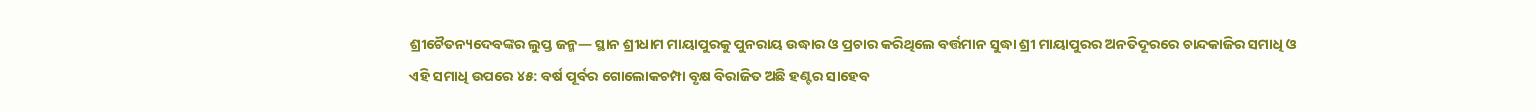ଶ୍ରୀଚୈତନ୍ୟଦେବଙ୍କର ଲୁପ୍ତ ଜନ୍ମ— ସ୍ଥାନ ଶ୍ରୀଧାମ ମାୟାପୁରକୁ ପୁନରାୟ ଉଦ୍ଧାର ଓ ପ୍ରଚାର କରିଥିଲେ ବର୍ତ୍ତମାନ ସୁଦ୍ଧା ଶ୍ରୀ ମାୟାପୁରର ଅନତିଦୂରରେ ଚାନ୍ଦକାଜିର ସମାଧି ଓ ଏହି ସମାଧି ଉପରେ ୪୫: ବର୍ଷ ପୂର୍ବର ଗୋଲୋକଚମ୍ପା ବୃକ୍ଷ ବିରାଜିତ ଅଛି ହଣ୍ଟର ସାହେବ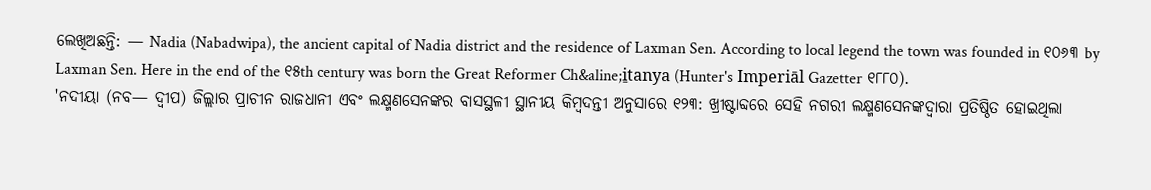ଲେଖିଅଛନ୍ତି: — Nadia (Nabadwipa), the ancient capital of Nadia district and the residence of Laxman Sen. According to local legend the town was founded in ୧୦୬୩ by Laxman Sen. Here in the end of the ୧୫th century was born the Great Reformer Ch&aline;i̱tanya (Hunter's Imperiāl Gazetter ୧୮୮୦).
'ନଦୀୟା (ନବ— ଦ୍ୱୀପ) ଜିଲ୍ଲାର ପ୍ରାଚୀନ ରାଜଧାନୀ ଏବଂ ଲକ୍ଷ୍ମଣସେନଙ୍କର ବାସସ୍ଥଳୀ ସ୍ଥାନୀୟ କିମ୍ୱଦନ୍ତୀ ଅନୁସାରେ ୧୨୩: ଖ୍ରୀଷ୍ଟାବ୍ଦରେ ସେହି ନଗରୀ ଲକ୍ଷ୍ମଣସେନଙ୍କଦ୍ୱାରା ପ୍ରତିଷ୍ଠିତ ହୋଇଥିଲା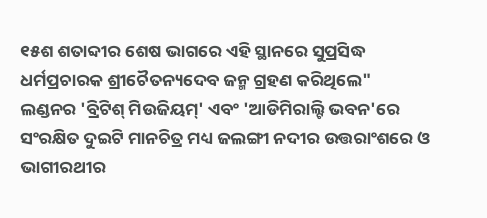୧୫ଶ ଶତାବ୍ଦୀର ଶେଷ ଭାଗରେ ଏହି ସ୍ଥାନରେ ସୁପ୍ରସିଦ୍ଧ ଧର୍ମପ୍ରଚାରକ ଶ୍ରୀଚୈତନ୍ୟଦେବ ଜନ୍ମ ଗ୍ରହଣ କରିଥିଲେ"
ଲଣ୍ଡନର 'ବ୍ରିଟିଶ୍ ମିଉଜିୟମ୍' ଏବଂ 'ଆଡିମିରାଲ୍ଟି ଭବନ'ରେ ସଂରକ୍ଷିତ ଦୁଇଟି ମାନଚିତ୍ର ମଧ୍ୟ ଜଲଙ୍ଗୀ ନଦୀର ଉତ୍ତରାଂଶରେ ଓ ଭାଗୀରଥୀର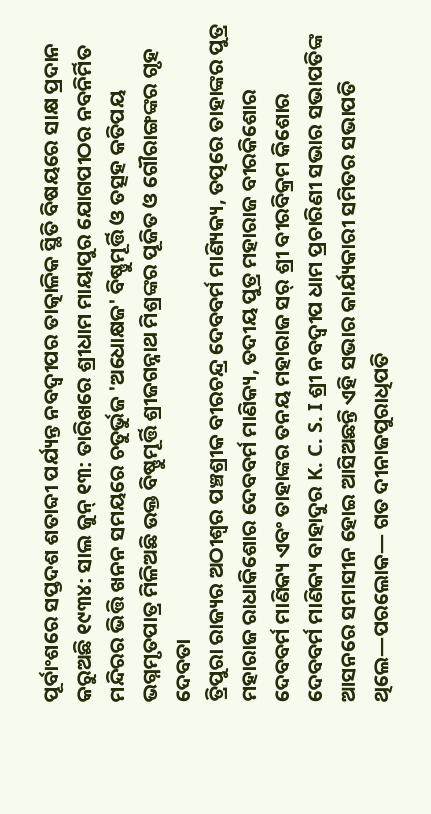ପୂର୍ବାଂଶରେ ସପ୍ତଦଶ ଶତାବ୍ଦୀ ପର୍ଯ୍ୟନ୍ତ ନବଦ୍ୱୀପର ତାତ୍କାଳିକ ସ୍ଥିତି ବିଷୟରେ ସାକ୍ଷ ପ୍ରଦାନ କରୁଅଛି ୧୯୩୪: ସାଲ ଜୁନ୍ ୧୩: ତାରିଖରେ ଶ୍ରୀଧାମ ମାୟାପୁର ଯୋଗପୀଠର ନବନିର୍ମିତ ମନ୍ଦିରର ଭିତ୍ତି ଖନନ ସମୟରେ ଚତୁର୍ଭୁଜ 'ଅଧୋକ୍ଷଜ' ବିଷ୍ଣୁମୂର୍ତ୍ତି ଓ ତତ୍ସହ କତିପୟ ଭଗ୍ନମୃତପାତ୍ର ମିଳିଅଛି ଉକ୍ତ ବିଷ୍ଣୁମୂର୍ତ୍ତି ଶ୍ରୀଜଗନ୍ନାଥ ମିଶ୍ରଙ୍କର ପୂଜିତ ଓ ଗୌରାଙ୍ଗଙ୍କର ଗୃହ ଦେବତା
ତ୍ରିପୁରା ରାଜ୍ୟର ଅଠୀଶ୍ୱର ପଞ୍ଚଶ୍ରୀକ ବୀରଚନ୍ଦ୍ର ଦେବବର୍ମ ମାଣ୍ୟିକ୍ୟ, ତତ୍ପରେ ତାହାଙ୍କର ପୁତ୍ର ମହାରାଜ ରାଧାକିଶୋର ଦେବବର୍ମ ମାଣିକ୍ୟ, ତଦୀୟ ପୁତ୍ର ମହାରାଜ ବୀରକିଶୋର ଦେବବର୍ମ ମାଣିକ୍ୟ ଏବଂ ତାହାଙ୍କର ତନୟ ମହାରାଜ ସର୍ ଶ୍ରୀ ବୀରବିକ୍ରମ କିଶୋର ଦେବବର୍ମ ମାଣିକ୍ୟ ବାହାଦୁର K. C. S. I ଶ୍ରୀ ନବଦ୍ୱୀପ ଧାମ ପ୍ରଚାରିଣୀ ସଭାର ସଭାପତିଙ୍କ ଆସନରେ ସମାସୀନ ହୋଇ ଆସିଅଛନ୍ତି ଏହି ସଭାର କାର୍ଯ୍ୟକାରୀ ସମିତର ସଭାପତି ଥିଲେ—ପରଲୋକ— ଗତ ଦୀନାଜପୁରାଧିପତି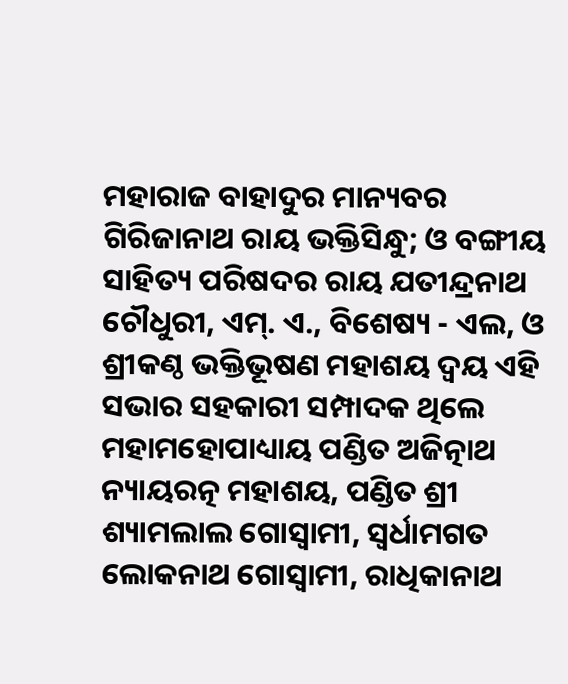ମହାରାଜ ବାହାଦୁର ମାନ୍ୟବର ଗିରିଜାନାଥ ରାୟ ଭକ୍ତିସିନ୍ଧୁ; ଓ ବଙ୍ଗୀୟ ସାହିତ୍ୟ ପରିଷଦର ରାୟ ଯତୀନ୍ଦ୍ରନାଥ ଚୌଧୁରୀ, ଏମ୍. ଏ., ବିଶେଷ୍ୟ - ଏଲ, ଓ ଶ୍ରୀକଣ୍ଠ ଭକ୍ତିଭୂଷଣ ମହାଶୟ ଦ୍ୱୟ ଏହି ସଭାର ସହକାରୀ ସମ୍ପାଦକ ଥିଲେ ମହାମହୋପାଧ୍ୟାୟ ପଣ୍ଡିତ ଅଜିତ୍ନାଥ ନ୍ୟାୟରତ୍ନ ମହାଶୟ, ପଣ୍ଡିତ ଶ୍ରୀ ଶ୍ୟାମଲାଲ ଗୋସ୍ୱାମୀ, ସ୍ୱର୍ଧାମଗତ ଲୋକନାଥ ଗୋସ୍ୱାମୀ, ରାଧିକାନାଥ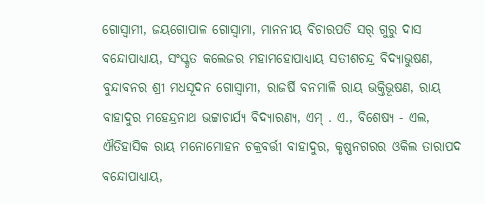ଗୋସ୍ୱାମୀ, ଜୟଗୋପାଳ ଗୋସ୍ୱାମା, ମାନନୀୟ ବିଚାରପତି ସର୍ ଗୁରୁ ଦାସ ବନ୍ଦୋପାଧ୍ୟାୟ, ସଂସ୍କୃତ କଲେଜର ମହାମହୋପାଧ୍ୟାୟ ସତୀଶଚନ୍ଦ୍ର ବିଦ୍ୟାଭୁଷଣ, ବୁନ୍ଦାବନର ଶ୍ରୀ ମଧସୂଦନ ଗୋସ୍ୱାମୀ, ରାଜର୍ଷି ବନମାଳି ରାୟ ଭକ୍ତିଭୂଷଣ, ରାୟ ବାହାଦୁର ମହେନ୍ଦ୍ରନାଥ ଭଟ୍ଟାଚାର୍ଯ୍ୟ ବିଦ୍ୟାରଣ୍ୟ, ଏମ୍ . ଏ., ବିଶେଷ୍ୟ - ଏଲ, ଐତିହାସିକ ରାୟ ମନୋମୋହନ ଚକ୍ରବର୍ତ୍ତୀ ବାହାଦୁର, କୃଷ୍ଣନଗରର ଓକିଲ ତାରାପଦ ବନ୍ଦୋପାଧ୍ୟାୟ,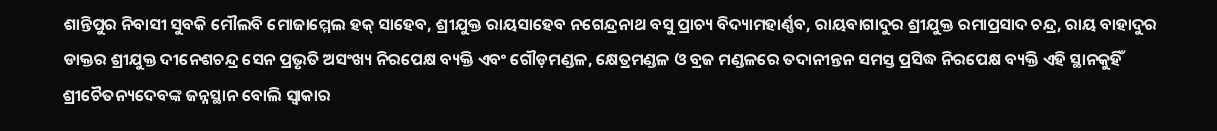ଶାନ୍ତିପୁର ନିବାସୀ ସୁବକି ମୌଲବି ମୋଜାମ୍ମେଲ ହକ୍ ସାହେବ, ଶ୍ରୀଯୁକ୍ତ ରାୟସାହେବ ନଗେନ୍ଦ୍ରନାଥ ବସୁ ପ୍ରାଚ୍ୟ ବିଦ୍ୟାମହାର୍ଣ୍ଣବ, ରାୟବାଗାଦୁର ଶ୍ରୀଯୁକ୍ତ ରମାପ୍ରସାଦ ଚନ୍ଦ୍ର, ରାୟ ବାହାଦୁର ଡାକ୍ତର ଶ୍ରୀଯୁକ୍ତ ଦୀନେଶଚନ୍ଦ୍ର ସେନ ପ୍ରଭ଼ୃତି ଅସଂଖ୍ୟ ନିରପେକ୍ଷ ବ୍ୟକ୍ତି ଏବଂ ଗୌଡ଼ମଣ୍ଡଳ, କ୍ଷେତ୍ରମଣ୍ଡଳ ଓ ବ୍ରଜ ମଣ୍ଡଳରେ ତଦାନୀନ୍ତନ ସମସ୍ତ ପ୍ରସିଦ୍ଧ ନିରପେକ୍ଷ ବ୍ୟକ୍ତି ଏହି ସ୍ଥାନକୁହିଁ ଶ୍ରୀଚୈତନ୍ୟଦେବଙ୍କ ଜନ୍ନସ୍ଥାନ ବୋଲି ସ୍ୱାକାର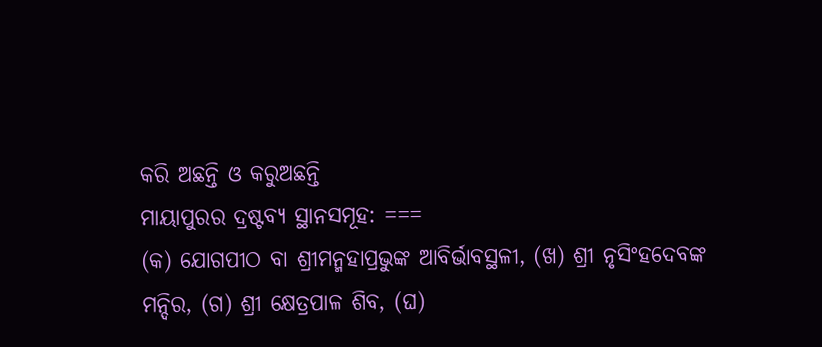କରି ଅଛନ୍ତି ଓ କରୁଅଛନ୍ତି
ମାୟାପୁରର ଦ୍ରଷ୍ଟବ୍ୟ ସ୍ଥାନସମୂହ: ===
(କ) ଯୋଗପୀଠ ବା ଶ୍ରୀମନ୍ମହାପ୍ରଭୁଙ୍କ ଆବିର୍ଭାବସ୍ଥଳୀ, (ଖ) ଶ୍ରୀ ନୃସିଂହଦେବଙ୍କ ମନ୍ଦିର, (ଗ) ଶ୍ରୀ କ୍ଷେତ୍ରପାଳ ଶିବ, (ଘ)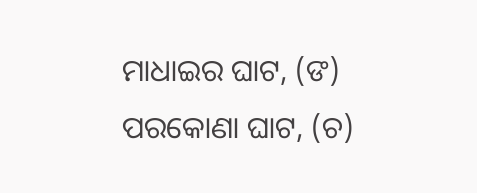ମାଧାଇର ଘାଟ, (ଙ) ପରକୋଣା ଘାଟ, (ଚ)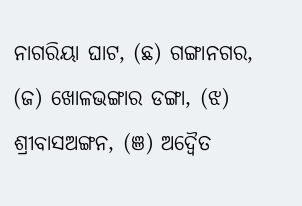ନାଗରିୟା ଘାଟ, (ଛ) ଗଙ୍ଗାନଗର, (ଜ) ଖୋଳଭଙ୍ଗାର ଡଙ୍ଗା, (ଝ) ଶ୍ରୀବାସଅଙ୍ଗନ, (ଞ) ଅଦ୍ୱୈତ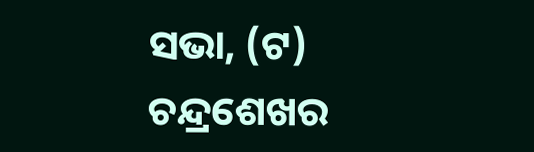ସଭା, (ଟ) ଚନ୍ଦ୍ରଶେଖର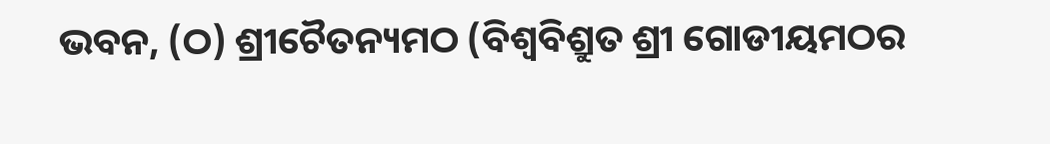ଭବନ, (ଠ) ଶ୍ରୀଚୈତନ୍ୟମଠ (ବିଶ୍ୱବିଶ୍ରୁତ ଶ୍ରୀ ଗୋଡୀୟମଠର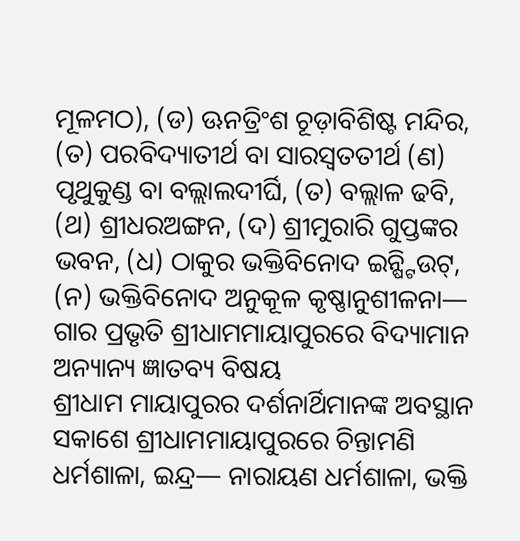ମୂଳମଠ), (ଡ) ଊନତ୍ରିଂଶ ଚୂଡ଼ାବିଶିଷ୍ଟ ମନ୍ଦିର, (ତ) ପରବିଦ୍ୟାତୀର୍ଥ ବା ସାରସ୍ୱତତୀର୍ଥ (ଣ) ପୃଥୁକୁଣ୍ଡ ବା ବଲ୍ଲାଲଦୀର୍ଘି, (ତ) ବଲ୍ଲାଳ ଢବି, (ଥ) ଶ୍ରୀଧରଅଙ୍ଗନ, (ଦ) ଶ୍ରୀମୁରାରି ଗୁପ୍ତଙ୍କର ଭବନ, (ଧ) ଠାକୁର ଭକ୍ତିବିନୋଦ ଇନ୍ଷ୍ଟିଉଟ୍, (ନ) ଭକ୍ତିବିନୋଦ ଅନୁକୂଳ କୃଷ୍ଣାନୁଶୀଳନା— ଗାର ପ୍ରଭୃତି ଶ୍ରୀଧାମମାୟାପୁରରେ ବିଦ୍ୟାମାନ
ଅନ୍ୟାନ୍ୟ ଜ୍ଞାତବ୍ୟ ବିଷୟ
ଶ୍ରୀଧାମ ମାୟାପୁରର ଦର୍ଶନାର୍ଥିମାନଙ୍କ ଅବସ୍ଥାନ ସକାଶେ ଶ୍ରୀଧାମମାୟାପୁରରେ ଚିନ୍ତାମଣି ଧର୍ମଶାଳା, ଇନ୍ଦ୍ର— ନାରାୟଣ ଧର୍ମଶାଳା, ଭକ୍ତି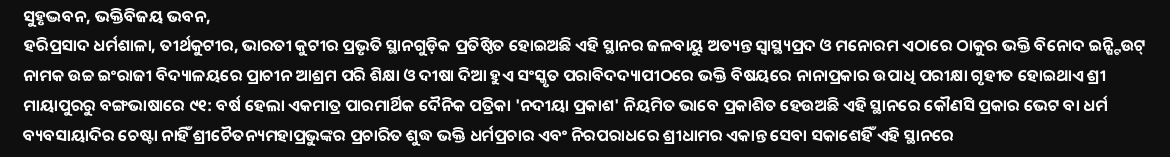ସୁହୃଦ୍ଭବନ, ଭକ୍ତିବିଜୟ ଭବନ,
ହରିପ୍ରସାଦ ଧର୍ମଶାଳା, ତୀର୍ଥକୁଟୀର, ଭାରତୀ କୁଟୀର ପ୍ରଭୃତି ସ୍ଥାନଗୁଡ଼ିକ ପ୍ରତିଷ୍ଠିତ ହୋଇଅଛି ଏହି ସ୍ଥାନର ଜଳବାୟୁ ଅତ୍ୟନ୍ତ ସ୍ୱାସ୍ଥ୍ୟପ୍ରଦ ଓ ମନୋରମ ଏଠାରେ ଠାକୁର ଭକ୍ତି ବିନୋଦ ଇନ୍ଷ୍ଟିଉଟ୍ ନାମକ ଉଚ୍ଚ ଇଂରାଜୀ ବିଦ୍ୟାଳୟରେ ପ୍ରାଚୀନ ଆଶ୍ରମ ପରି ଶିକ୍ଷା ଓ ଦୀଷା ଦିଆ ହୁଏ ସଂସ୍କୃତ ପରାବିଦଦ୍ୟାପୀଠରେ ଭକ୍ତି ବିଷୟରେ ନାନାପ୍ରକାର ଉପାଧି ପରୀକ୍ଷା ଗୃହୀତ ହୋଇଥାଏ ଶ୍ରୀ ମାୟାପୁରରୁ ବଙ୍ଗଭାଷାରେ ୯୧: ବର୍ଷ ହେଲା ଏକମାତ୍ର ପାରମାର୍ଥିକ ଦୈନିକ ପତ୍ରିକା 'ନଦୀୟା ପ୍ରକାଶ' ନିୟମିତ ଭାବେ ପ୍ରକାଶିତ ହେଉଅଛି ଏହି ସ୍ଥାନରେ କୌଣସି ପ୍ରକାର ଭେଟ ବା ଧର୍ମ ବ୍ୟବସାୟାଦିର ଚେଷ୍ଟା ନାହିଁ ଶ୍ରୀଚୈତନ୍ୟମହାପ୍ରଭୁଙ୍କର ପ୍ରଚାରିତ ଶୁଦ୍ଧ ଭକ୍ତି ଧର୍ମପ୍ରଚାର ଏବଂ ନିରପରାଧରେ ଶ୍ରୀଧାମର ଏକାନ୍ତ ସେବା ସକାଶେହିଁ ଏହି ସ୍ଥାନରେ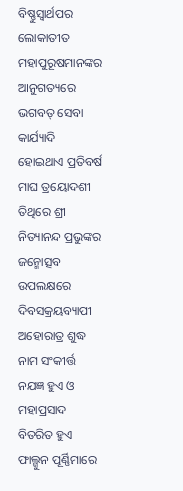ବିଷ୍ଣୁସ୍ୱାର୍ଥପର ଲୋକାତୀତ ମହାପୁରୂଷମାନଙ୍କର ଆନୁଗତ୍ୟରେ ଭଗବତ୍ ସେବା କାର୍ଯ୍ୟାଦି ହୋଇଥାଏ ପ୍ରତିବର୍ଷ ମାଘ ତ୍ରୟୋଦଶୀ ତିଥିରେ ଶ୍ରୀ ନିତ୍ୟାନନ୍ଦ ପ୍ରଭୁଙ୍କର ଜନ୍ମୋତ୍ସବ ଉପଲକ୍ଷରେ ଦିବସକ୍ରୟବ୍ୟାପୀ ଅହୋରାତ୍ର ଶୁଦ୍ଧ ନାମ ସଂକୀର୍ତ୍ତ ନଯଜ୍ଞ ହୁଏ ଓ ମହାପ୍ରସାଦ ବିତରିତ ହୁଏ
ଫାଲ୍ଗୁନ ପୂର୍ଣ୍ଣିମାରେ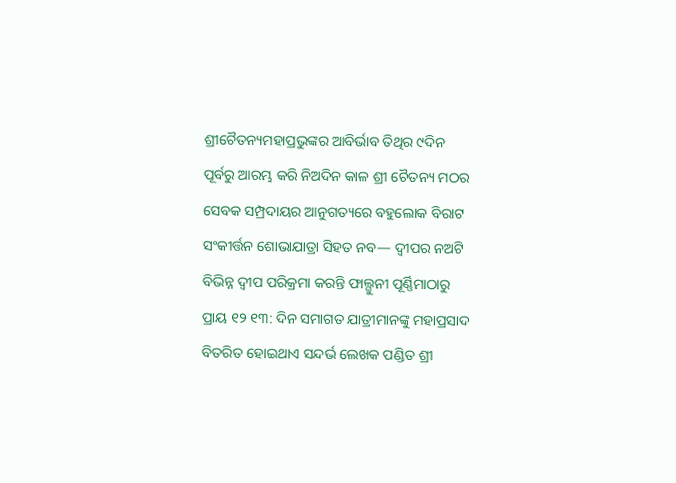ଶ୍ରୀଚୈତନ୍ୟମହାପ୍ରଭୁଙ୍କର ଆବିର୍ଭାବ ତିଥିର ୯ଦିନ ପୂର୍ବରୁ ଆରମ୍ଭ କରି ନିଅଦିନ କାଳ ଶ୍ରୀ ଚୈତନ୍ୟ ମଠର ସେବକ ସମ୍ପ୍ରଦାୟର ଆନୁଗତ୍ୟରେ ବହୁଲୋକ ବିରାଟ ସଂକୀର୍ତ୍ତନ ଶୋଭାଯାତ୍ରା ସିହତ ନବ— ଦ୍ୱୀପର ନଅଟି ବିଭିନ୍ନ ଦ୍ୱୀପ ପରିକ୍ରମା କରନ୍ତି ଫାଲ୍ଗୁନୀ ପୂର୍ଣ୍ଣିମାଠାରୁ ପ୍ରାୟ ୧୨ ୧୩: ଦିନ ସମାଗତ ଯାତ୍ରୀମାନଙ୍କୁ ମହାପ୍ରସାଦ ବିତରିତ ହୋଇଥାଏ ସନ୍ଦର୍ଭ ଲେଖକ ପଣ୍ଡିତ ଶ୍ରୀ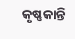କୃଷ୍ଣକାନ୍ତି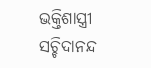ଭକ୍ତିଶାସ୍ତ୍ରୀ ସଚ୍ଚିଦାନନ୍ଦ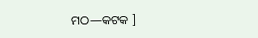ମଠ—କଟକ ]